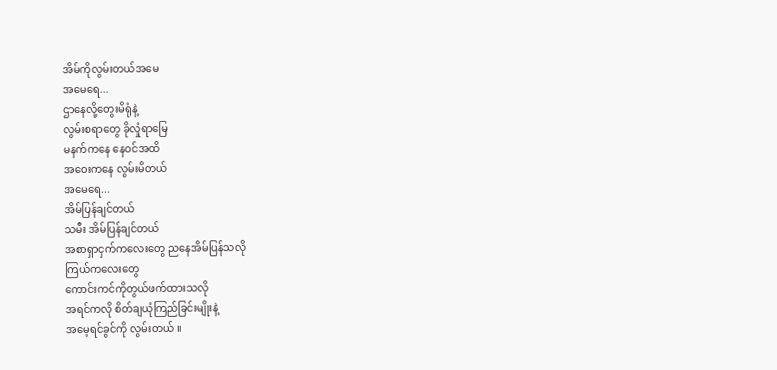အိမ်ကိုလွမ်းတယ်အမေ
အမေရေ...
ဌာနေလို့တွေးမိရုံနဲ့
လွမ်းစရာတွေ ခိုလှုံရာမြေ
မနက်ကနေ နေဝင်အထိ
အဝေးကနေ လွမ်းမိတယ်
အမေရေ...
အိမ်ပြန်ချင်တယ်
သမီး အိမ်ပြန်ချင်တယ်
အစာရှာငှက်ကလေးတွေ ညနေအိမ်ပြန်သလို
ကြယ်ကလေးတွေ
ကောင်းကင်ကိုတွယ်ဖက်ထားသလို
အရင်ကလို စိတ်ချယုံကြည်ခြင်းမျိုးနဲ့
အမေ့ရင်ခွင်ကို လွမ်းတယ် ။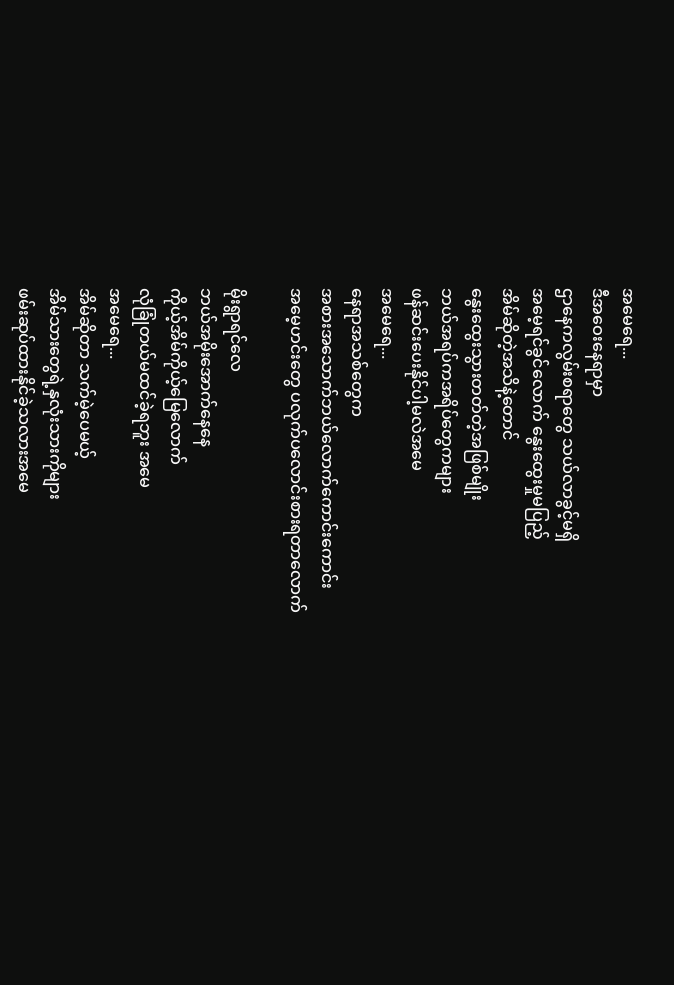အမေရေ...
ဒီအဝေးနေရာမှာ
ဌာနေကလွမ်းစရာတွေ သယ်လာခွင့်မရှိ
အမေ့ရင်ခွင်လောက် နွေးထွေးမှုမပြည့်
အိမ်ဆိုတဲ့အသိနဲ့တောင်
နွေးထွေးသွားတတ်တဲ့အဖြစ်မျိုး
ဘယ်အရပ်ကအရိပ်တွေကများ
ဖန်ဆင်းပေးနိုင်ပါ့မလဲအမေ
အမေရေ...
နေရာအသစ်တွေက
အစားအသောက်ဘယ်လောက်ကောင်းကောင်း
အမေ့ဟင်းတွေ ပလုက်ပလောင်းစားရတာလောက်

မိုးရွာရင်လေ
ဘယ်အမိုးအောက်နေနေ
ကိုယ့်အိမ်ကိုယ့်မြေလောက်
လုံခြုံတယ်မထင်ခဲ့ရဘူး အမေ
အမေရေ...
အိမ်ဆိုတာ သက်မဲ့ပေမယ့်
အိမ်သားတွေရဲ့နှလုံးသားကိုများ
ဖမ်းဆုပ်ထားနိုင်ခဲ့သလားအမေ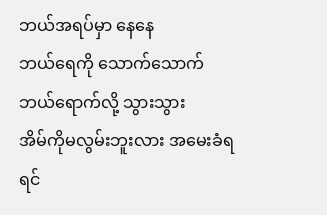ဘယ်အရပ်မှာ နေနေ
ဘယ်ရေကို သောက်သောက်
ဘယ်ရောက်လို့ သွားသွား
အိမ်ကိုမလွမ်းဘူးလား အမေးခံရရင်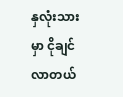နှလုံးသားမှာ ငိုချင်လာတယ်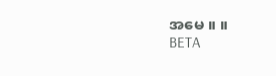အမေ ။ ။
BETA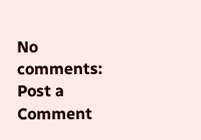No comments:
Post a Comment